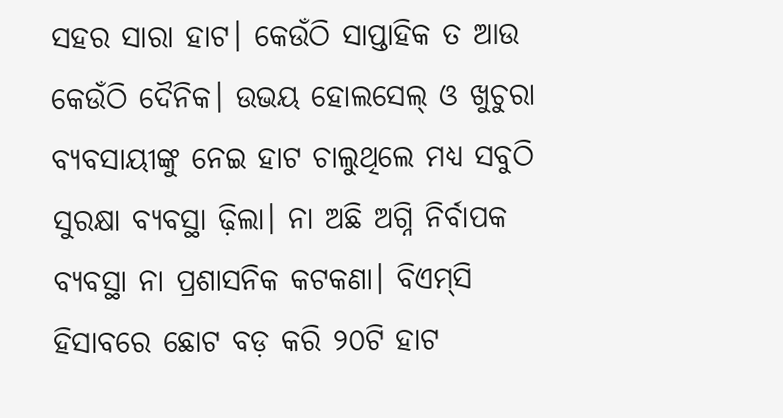ସହର ସାରା ହାଟ। କେଉଁଠି ସାପ୍ତାହିକ ତ ଆଉ କେଉଁଠି ଦୈନିକ। ଉଭୟ ହୋଲସେଲ୍‌ ଓ ଖୁଚୁରା ବ୍ୟବସାୟୀଙ୍କୁ ନେଇ ହାଟ ଚାଲୁଥିଲେ ମଧ୍ୟ ସବୁଠି ସୁରକ୍ଷା ବ୍ୟବସ୍ଥା ଢ଼ିଲା। ନା ଅଛି ଅଗ୍ନି ନିର୍ବାପକ ବ୍ୟବସ୍ଥା ନା ପ୍ରଶାସନିକ କଟକଣା। ବିଏମ୍‌ସି ହିସାବରେ ଛୋଟ ବଡ଼ କରି ୨୦ଟି ହାଟ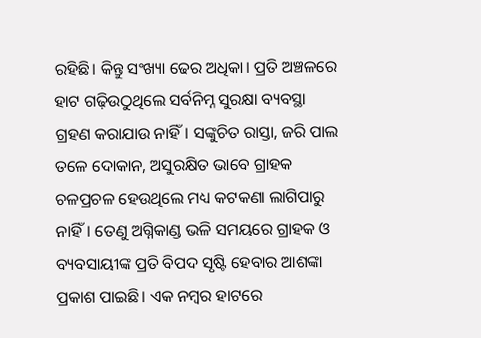ରହିଛି। କିନ୍ତୁ ସଂଖ୍ୟା ଢେର ଅଧିକା। ପ୍ରତି ଅଞ୍ଚଳ‌ରେ ହାଟ ଗଢ଼ିଉଠୁଥିଲେ ସର୍ବନିମ୍ନ ସୁରକ୍ଷା ବ୍ୟବସ୍ଥା ଗ୍ରହଣ କରାଯାଉ ନାହିଁ। ସଙ୍କୁଚିତ ରାସ୍ତା, ଜରି ପାଲ ତଳେ ଦୋକାନ, ଅସୁରକ୍ଷିତ ଭାବେ ଗ୍ରାହକ ଚଳପ୍ରଚଳ ହେଉଥିଲେ ମଧ୍ୟ କଟକଣା ଲାଗିପାରୁ ନାହିଁ। ତେଣୁ ଅଗ୍ନିକାଣ୍ଡ ଭଳି ସମୟରେ ଗ୍ରାହକ ଓ ବ୍ୟବସାୟୀଙ୍କ ପ୍ରତି ବିପଦ ସୃଷ୍ଟି ହେବାର ଆଶଙ୍କା ପ୍ରକାଶ ପାଇଛି। ଏକ ନମ୍ବର ହାଟରେ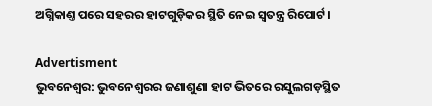ଅଗ୍ନିକାଣ୍ତ ପରେ ସହରର ହାଟଗୁଡ଼ିକର ସ୍ଥିତି ନେଇ ସ୍ବତନ୍ତ୍ର ରିପୋର୍ଟ।

Advertisment
ଭୁବନେଶ୍ବର: ଭୁବନେଶ୍ବରର ଜଣାଶୁଣା ହାଟ ଭିତରେ ରସୁଲଗଡ଼ସ୍ଥିତ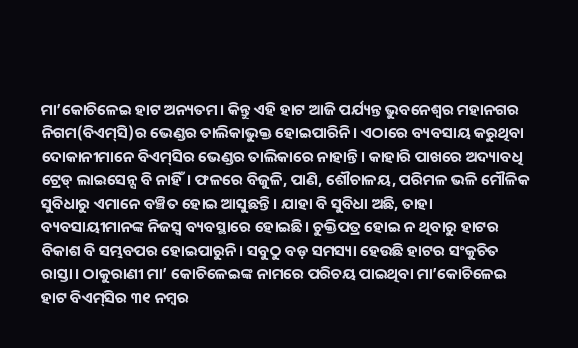ମା’କୋଚିଳେଇ ହାଟ ଅନ୍ୟତମ। କିନ୍ତୁ ଏହି ହାଟ ଆଜି ପର୍ଯ୍ୟନ୍ତ ଭୁବନେଶ୍ବର ମହାନଗର ନିଗମ(ବିଏମ୍‌ସି)ର ଭେଣ୍ଡର ତାଲିକାଭୁକ୍ତ ହୋଇପାରିନି। ଏଠାରେ ବ୍ୟବସାୟ କରୁଥିବା ଦୋକାନୀମାନେ ବିଏମ୍‌ସିର ଭେଣ୍ଡର ତାଲିକାରେ ନାହାନ୍ତି। କାହାରି ପାଖରେ ଅଦ୍ୟାବଧି ଟ୍ରେଡ୍ ଲାଇସେନ୍ସ ବି ନାହିଁ। ଫଳରେ ବିଜୁଳି, ପାଣି, ଶୌଚାଳୟ, ପରିମଳ ଭଳି ମୌଳିକ ସୁବିଧାରୁ ଏମାନେ ବଞ୍ଚିତ ହୋଇ ଆସୁଛନ୍ତି। ଯାହା ବି ସୁବିଧା ଅଛି, ତାହା ବ୍ୟବସାୟୀମାନଙ୍କ ନିଜସ୍ବ ବ୍ୟବସ୍ଥାରେ ହୋଇଛି। ଚୁକ୍ତିପତ୍ର ହୋଇ ନ ଥିବାରୁ ହାଟର ବିକାଶ ବି ସମ୍ଭବପର ହୋଇପାରୁନି। ସବୁଠୁ ବଡ଼ ସମସ୍ୟା ହେଉଛି ହାଟର ସଂକୁଚିତ ରାସ୍ତା। ଠାକୁରାଣୀ ମା’ କୋଚିଳେଇଙ୍କ ନାମରେ ପରିଚୟ ପାଇଥିବା ମା’କୋଚିଳେଇ ହାଟ ବିଏମ୍‌ସିର ୩୧ ନମ୍ବର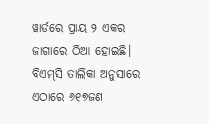ୱାର୍ଡରେ ପ୍ରାୟ ୨ ଏକର ଜାଗାରେ ଠିଆ ହୋଇଛି। ବିଏମ୍‌ସି ତାଲିକା ଅନୁସାରେ ଏଠାରେ ୬୧୭ଜଣ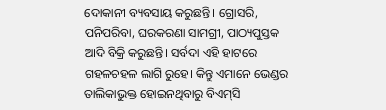ଦୋକାନୀ ବ୍ୟବସାୟ କରୁଛନ୍ତି। ଗ୍ରୋସରି, ପନିପରିବା, ଘରକରଣା ସାମଗ୍ରୀ, ପାଠ୍ୟପୁସ୍ତକ ଆଦି ବିକ୍ରି କରୁଛନ୍ତି। ସର୍ବଦା ଏହି ହାଟରେ ଗହଳଚହଳ ଲାଗି ରୁହେ। କିନ୍ତୁ ଏମାନେ ଭେଣ୍ଡର ତାଲିକାଭୁକ୍ତ ହୋଇନଥିବାରୁ ବିଏମ୍‌ସି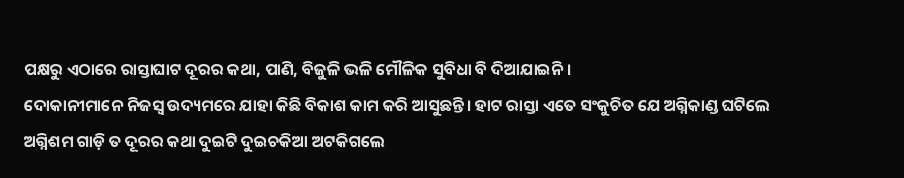ପକ୍ଷରୁ ଏଠାରେ ରାସ୍ତାଘାଟ ଦୂରର କଥା, ପାଣି, ବିଜୁଳି ଭଳି ମୌଳିକ ସୁବିଧା ବି ଦିଆଯାଇନି।
ଦୋକାନୀମାନେ ନିଜସ୍ବ ଉଦ୍ୟମରେ ଯାହା କିଛି ବିକାଶ କାମ କରି ଆସୁଛନ୍ତି। ହାଟ ରାସ୍ତା ଏତେ ସଂକୁଚିତ ଯେ ଅଗ୍ନିକାଣ୍ଡ ଘଟିଲେ ଅଗ୍ନିଶମ ଗାଡ଼ି ତ ଦୂରର କଥା ଦୁଇଟି ଦୁଇଚକିଆ ଅଟକିଗଲେ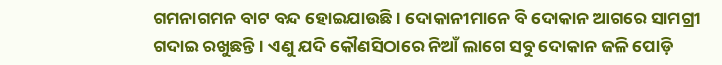ଗମନାଗମନ ବାଟ ବନ୍ଦ ହୋଇଯାଉଛି। ଦୋକାନୀମାନେ ବି ଦୋକାନ ଆଗରେ ସାମଗ୍ରୀ ଗଦାଇ ରଖୁଛନ୍ତି। ଏଣୁ ଯଦି କୌଣସିଠାରେ ନିଆଁ ଲାଗେ ସବୁ ଦୋକାନ ଜଳି ପୋଡ଼ି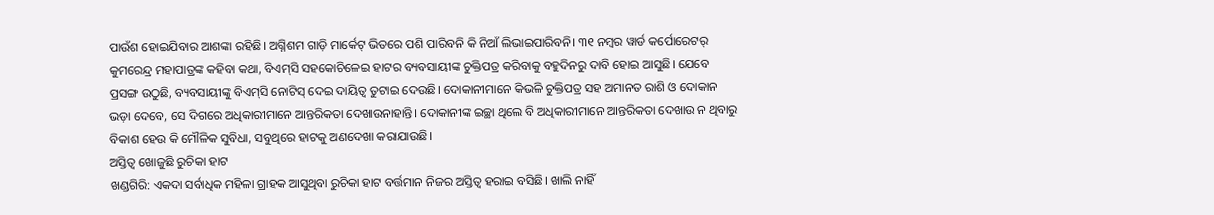ପାଉଁଶ ହୋଇଯିବାର ଆଶଙ୍କା ରହିଛି। ଅଗ୍ନିଶମ ଗାଡ଼ି ମାର୍କେଟ୍ ଭିତରେ ପଶି ପାରିବନି କି ନିଆଁ ଲିଭାଇପାରିବନି। ୩୧ ନମ୍ବର ୱାର୍ଡ କର୍ପୋରେଟର୍ କୁମରେନ୍ଦ୍ର ମହାପାତ୍ରଙ୍କ କହିବା କଥା, ବିଏମ୍‌ସି ସହକୋଚିଳେଇ ହାଟର ବ୍ୟବସାୟୀଙ୍କ ଚୁକ୍ତିପତ୍ର କରିବାକୁ ବହୁଦିନରୁ ଦାବି ହୋଇ ଆସୁଛି। ଯେବେ ପ୍ରସଙ୍ଗ ଉଠୁଛି, ବ୍ୟବସାୟୀଙ୍କୁ ବିଏମ୍‌ସି ନୋଟିସ୍ ଦେଇ ଦାୟିତ୍ବ ତୁଟାଇ ଦେଉଛି। ଦୋକାନୀମାନେ କିଭଳି ଚୁକ୍ତିପତ୍ର ସହ ଅମାନତ ରାଶି ଓ ଦୋକାନ ଭଡ଼ା ଦେବେ, ସେ ଦିଗରେ ଅଧିକାରୀମାନେ ଆନ୍ତରିକତା ଦେଖାଉନାହାନ୍ତି। ଦୋକାନୀଙ୍କ ଇଚ୍ଛା ଥିଲେ ବି ଅଧିକାରୀମାନେ ଆନ୍ତରିକତା ଦେଖାଉ ନ ଥିବାରୁ ବିକାଶ ହେଉ କି ମୌଳିକ ସୁବିଧା, ସବୁଥିରେ ହାଟକୁ ଅଣଦେଖା କରାଯାଉଛି।
ଅସ୍ତିତ୍ବ ଖୋଜୁଛି ରୁଚିକା ହାଟ
ଖଣ୍ଡଗିରି: ଏକଦା ସର୍ବାଧିକ ମହିଳା ଗ୍ରାହକ ଆସୁଥିବା ରୁଚିକା ହାଟ ବର୍ତ୍ତମାନ ନିଜର ଅସ୍ତିତ୍ବ ହରାଇ ବସିଛି। ଖାଲି ନାହିଁ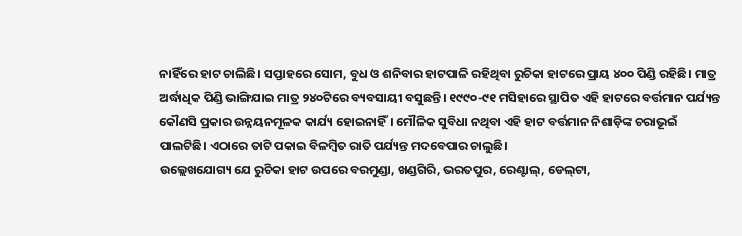ନାହିଁରେ ହାଟ ଚାଲିଛି। ସପ୍ତାହରେ ସୋମ, ବୁଧ ଓ ଶନିବାର ହାଟପାଳି ରହିଥିବା ରୁଚିକା ହାଟରେ ପ୍ରାୟ ୪୦୦ ପିଣ୍ଡି ରହିଛି। ମାତ୍ର ଅର୍ଦ୍ଧାଧିକ ପିଣ୍ଡି ଭାଙ୍ଗିଯାଇ ମାତ୍ର ୨୪୦ଟିରେ ବ୍ୟବସାୟୀ ବସୁଛନ୍ତି। ୧୯୯୦-୯୧ ମସିହାରେ ସ୍ଥାପିତ ଏହି ହାଟରେ ବର୍ତ୍ତମାନ ପର୍ଯ୍ୟନ୍ତ କୌଣସି ପ୍ରକାର ଉନ୍ନୟନମୂଳକ କାର୍ଯ୍ୟ ହୋଇନାହିଁ। ମୌଳିକ ସୁବିଧା ନଥିବା ଏହି ହାଟ ବର୍ତ୍ତମାନ ନିଶାଡ଼ିଙ୍କ ଚରାଭୂଇଁ ପାଲଟିଛି। ଏଠାରେ ତାଟି ପକାଇ ବିଳମ୍ବିତ ରାତି ପର୍ଯ୍ୟନ୍ତ ମଦବେପାର ଚାଲୁଛି।
ଉଲ୍ଲେଖଯୋଗ୍ୟ ଯେ ରୁଚିକା ହାଟ ଉପରେ ବରମୁଣ୍ଡା, ଖଣ୍ଡଗିରି, ଭରତପୁର, ରେଣ୍ଟାଲ୍‌, ଡେଲ୍‌ଟା,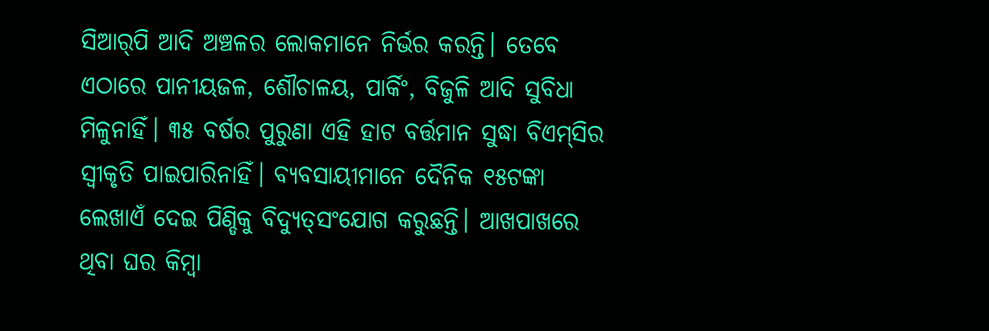ସିଆର୍‌ପି ଆଦି ଅଞ୍ଚଳର ଲୋକମାନେ ନିର୍ଭର କରନ୍ତି। ତେବେ ଏଠାରେ ପାନୀୟଜଳ, ଶୌଚାଳୟ, ପାର୍କିଂ, ବିଜୁଳି ଆଦି ସୁବିଧା ମିଳୁନାହିଁ। ୩୫ ବର୍ଷର ପୁରୁଣା ଏହି ହାଟ ବର୍ତ୍ତମାନ ସୁଦ୍ଧା ବିଏମ୍‌ସିର ସ୍ବୀକୃତି ପାଇପାରିନାହିଁ। ବ୍ୟବସାୟୀମାନେ ଦୈନିକ ୧୫ଟଙ୍କା ଲେଖାଏଁ ଦେଇ ପିଣ୍ଡିକୁ ବିଦ୍ୟୁତ୍‌ସଂଯୋଗ କରୁଛନ୍ତି। ଆଖପାଖରେ ଥିବା ଘର କିମ୍ବା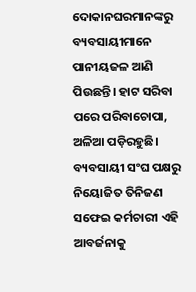ଦୋକାନଘରମାନଙ୍କରୁ ବ୍ୟବସାୟୀମାନେ ପାନୀୟଜଳ ଆଣି ପିଉଛନ୍ତି। ହାଟ ସରିବା ପରେ ପରିବାଚୋପା, ଅଳିଆ ପଡ଼ିରହୁଛି। ବ୍ୟବସାୟୀ ସଂଘ ପକ୍ଷରୁ ନିୟୋଜିତ ତିନିଜଣ ସଫେଇ କର୍ମଚାରୀ ଏହି ଆବର୍ଜନାକୁ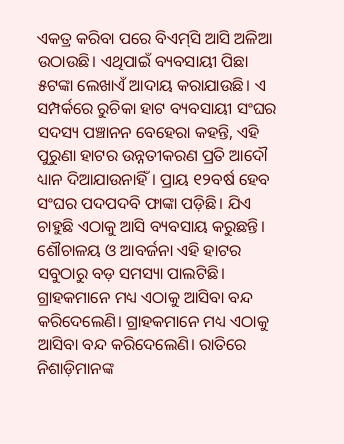ଏକତ୍ର କରିବା ପରେ ବିଏମ୍‌ସି ଆସି ଅଳିଆ ଉଠାଉଛି। ଏଥିପାଇଁ ବ୍ୟବସାୟୀ ପିଛା ୫ଟଙ୍କା ଲେଖାଏଁ ଆଦାୟ କରାଯାଉଛି। ଏ ସମ୍ପର୍କରେ ରୁଚିକା ହାଟ ବ୍ୟବସାୟୀ ସଂଘର ସଦସ୍ୟ ପଞ୍ଚାନନ ବେହେରା କହନ୍ତି, ଏହି ପୁରୁଣା ହାଟର ଉନ୍ନତୀକରଣ ପ୍ରତି ଆଦୌ ଧ୍ୟାନ ଦିଆଯାଉନାହିଁ। ପ୍ରାୟ ୧୨ବର୍ଷ ହେବ ସଂଘର ପଦପଦବି ଫାଙ୍କା ପଡ଼ିଛି। ଯିଏ ଚାହୁଛି ଏଠାକୁ ଆସି ବ୍ୟବସାୟ କରୁଛନ୍ତି। ଶୌଚାଳୟ ଓ ଆବର୍ଜନା ଏହି ହାଟର ସବୁଠାରୁ ବଡ଼ ସମସ୍ୟା ପାଲଟିଛି। ଗ୍ରାହକମାନେ ମଧ୍ୟ ଏଠାକୁ ଆସିବା ବନ୍ଦ କରିଦେଲେଣି। ଗ୍ରାହକମାନେ ମଧ୍ୟ ଏଠାକୁ ଆସିବା ବନ୍ଦ କରିଦେଲେଣି। ରାତିରେ ନିଶାଡ଼ିମାନଙ୍କ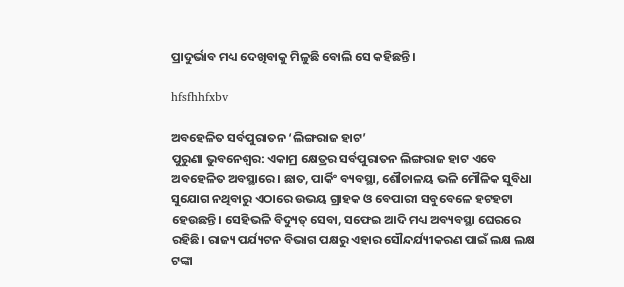ପ୍ରାଦୁର୍ଭାବ ମଧ୍ୟ ଦେଖିବାକୁ ମିଳୁଛି ବୋଲି ସେ କହିଛନ୍ତି।

hfsfhhfxbv

ଅବହେଳିତ ସର୍ବପୁରାତନ ‘ଲିଙ୍ଗରାଜ ହାଟ’
ପୁରୁଣା ଭୁବନେଶ୍ୱର: ଏକାମ୍ର କ୍ଷେତ୍ରର ସର୍ବପୁରାତନ ଲିଙ୍ଗରାଜ ହାଟ ଏବେ ଅବହେଳିତ ଅବସ୍ଥାରେ। ଛାତ, ପାର୍କିଂ ବ୍ୟବସ୍ଥା, ଶୌଚାଳୟ ଭଳି ମୌଳିକ ସୁବିଧା ସୁଯୋଗ ନଥିବାରୁ ଏଠାରେ ଉଭୟ ଗ୍ରାହକ ଓ ବେପାରୀ ସବୁବେଳେ ହଟହଟା ହେଉଛନ୍ତି। ସେହିଭଳି ବିଦ୍ୟୁତ୍ ସେବା, ସଫେଇ ଆଦି ମଧ୍ୟ ଅବ୍ୟବସ୍ଥା ଘେରରେ ରହିଛି। ରାଜ୍ୟ ପର୍ଯ୍ୟଟନ ବିଭାଗ ପକ୍ଷରୁ ଏହାର ସୌନ୍ଦର୍ଯ୍ୟୀକରଣ ପାଇଁ ଲକ୍ଷ ଲକ୍ଷ ଟଙ୍କା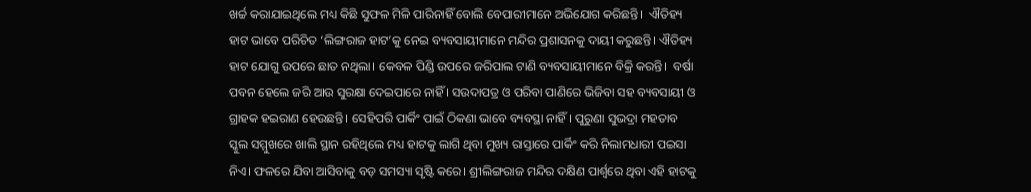ଖର୍ଚ୍ଚ କରାଯାଇଥିଲେ ମଧ୍ୟ କିଛି ସୁଫଳ ମିଳି ପାରିନାହିଁ ବୋଲି ବେପାରୀମାନେ ଅଭିଯୋଗ କରିଛନ୍ତି।  ଐତିହ୍ୟ ହାଟ ଭାବେ ପରିଚିତ ‘ଲିଙ୍ଗରାଜ ହାଟ’କୁ ନେଇ ବ୍ୟବସାୟୀମାନେ ମନ୍ଦିର ପ୍ରଶାସନକୁ ଦାୟୀ କରୁଛନ୍ତି। ଐତିହ୍ୟ ହାଟ ଯୋଗୁ ଉପରେ ଛାତ ନଥିଲା। କେବଳ ପିଣ୍ଡି ଉପରେ ଜରିପାଲ ଟାଣି ବ୍ୟବସାୟୀମାନେ ବିକ୍ରି କରନ୍ତି।  ବର୍ଷା ପବନ ହେଲେ ଜରି ଆଉ ସୁରକ୍ଷା ଦେଇପାରେ ନାହିଁ । ସଉଦାପତ୍ର ଓ ପରିବା ପାଣିରେ ଭିଜିବା ସହ ବ୍ୟବସାୟୀ ଓ ଗ୍ରାହକ ହଇରାଣ ହେଉଛନ୍ତି। ସେହିପରି ପାର୍କିଂ ପାଇଁ ଠିକଣା ଭାବେ ବ୍ୟବସ୍ଥା ନାହିଁ। ପୁରୁଣା ସୁଭଦ୍ରା ମହତାବ ସ୍କୁଲ ସମ୍ମୁଖରେ ଖାଲି ସ୍ଥାନ ରହିଥିଲେ ମଧ୍ୟ ହାଟକୁ ଲାଗି ଥିବା ମୁଖ୍ୟ ରାସ୍ତାରେ ପାର୍କିଂ କରି ନିଲାମଧାରୀ ପଇସା ନିଏ। ଫଳରେ ଯିବା ଆସିବାକୁ ବଡ଼ ସମସ୍ୟା ସୃଷ୍ଟି କରେ। ଶ୍ରୀଲିଙ୍ଗରାଜ ମନ୍ଦିର ଦକ୍ଷିଣ ପାର୍ଶ୍ବରେ ଥିବା ଏହି ହାଟକୁ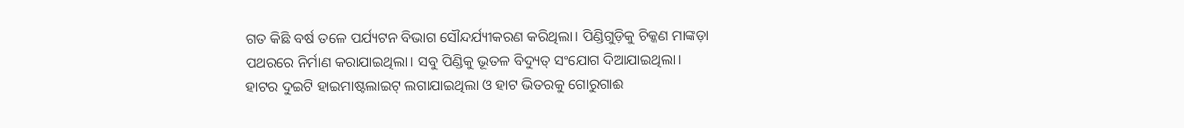ଗତ କିଛି ବର୍ଷ ତଳେ ପର୍ଯ୍ୟଟନ ବିଭାଗ ସୌନ୍ଦର୍ଯ୍ୟୀକରଣ କରିଥିଲା। ପିଣ୍ଡିଗୁଡ଼ିକୁ ଚିକ୍କଣ ମାଙ୍କଡ଼ା ପଥରରେ ନିର୍ମାଣ କରାଯାଇଥିଲା। ସବୁ ପିଣ୍ଡିକୁ ଭୂତଳ ବିଦ୍ୟୁତ୍ ସଂଯୋଗ ଦିଆଯାଇଥିଲା।
ହାଟର ଦୁଇଟି ହାଇମାଷ୍ଟଲାଇଟ୍ ଲଗାଯାଇଥିଲା ଓ ହାଟ ଭିତରକୁ ଗୋରୁଗାଈ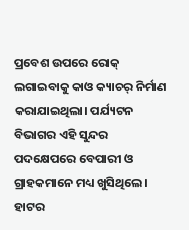ପ୍ରବେଶ ଉପରେ ରୋକ୍ ଲଗାଇବାକୁ କାଓ କ୍ୟାଚର୍ ନିର୍ମାଣ କରାଯାଇଥିଲା। ପର୍ଯ୍ୟଟନ ବିଭାଗର ଏହି ସୁନ୍ଦର ପଦକ୍ଷେପରେ ବେପାରୀ ଓ ଗ୍ରାହକମାନେ ମଧ୍ୟ ଖୁସିଥିଲେ। ହାଟର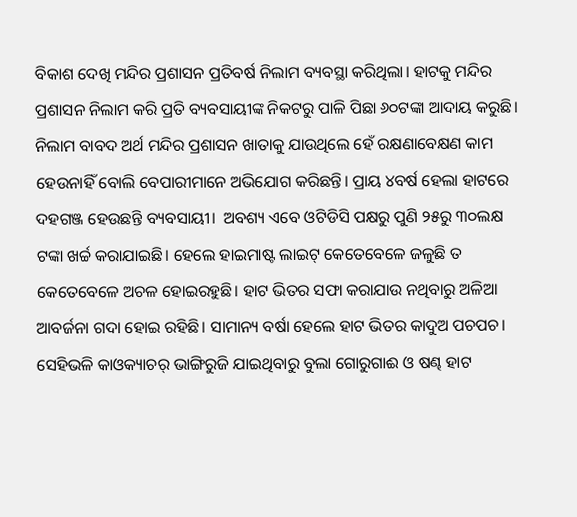ବିକାଶ ଦେଖି ମନ୍ଦିର ପ୍ରଶାସନ ପ୍ରତିବର୍ଷ ନିଲାମ ବ୍ୟବସ୍ଥା କରିଥିଲା। ହାଟକୁ ମନ୍ଦିର ପ୍ରଶାସନ ନିଲାମ କରି ପ୍ରତି ବ୍ୟବସାୟୀଙ୍କ ନିକଟରୁ ପାଳି ପିଛା ୬୦ଟଙ୍କା ଆଦାୟ କରୁଛି। ନିଲାମ ବାବଦ ଅର୍ଥ ମନ୍ଦିର ପ୍ରଶାସନ ଖାତାକୁ ଯାଉଥିଲେ ହେଁ ରକ୍ଷଣାବେକ୍ଷଣ କାମ ହେଉନାହିଁ ବୋଲି ବେପାରୀମାନେ ଅଭିଯୋଗ କରିଛନ୍ତି। ପ୍ରାୟ ୪ବର୍ଷ ହେଲା ହାଟରେ ଦହଗଞ୍ଜ ହେଉଛନ୍ତି ବ୍ୟବସାୟୀ।  ଅବଶ୍ୟ ଏବେ ଓଟିଡିସି ପକ୍ଷରୁ ପୁଣି ୨୫ରୁ ୩୦ଲକ୍ଷ ଟଙ୍କା ଖର୍ଚ୍ଚ କରାଯାଇଛି। ହେଲେ ହାଇମାଷ୍ଟ ଲାଇଟ୍ କେତେବେଳେ ଜଳୁଛି ତ କେତେବେଳେ ଅଚଳ ହୋଇରହୁଛି। ହାଟ ଭିତର ସଫା କରାଯାଉ ନଥିବାରୁ ଅଳିଆ ଆବର୍ଜନା ଗଦା ହୋଇ ରହିଛି। ସାମାନ୍ୟ ବର୍ଷା ହେଲେ ହାଟ ଭିତର କାଦୁଅ ପଚପଚ। ସେହିଭଳି କାଓକ୍ୟାଚର୍ ଭାଙ୍ଗିରୁଜି ଯାଇଥିବାରୁ ବୁଲା ଗୋରୁଗାଈ ଓ ଷଣ୍ଢ ହାଟ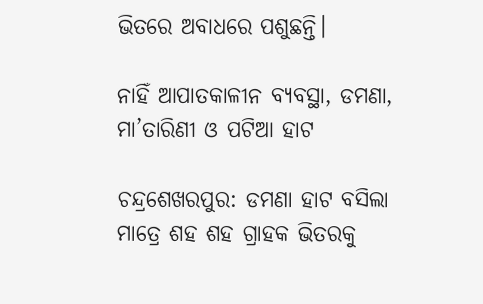ଭିତରେ ଅବାଧରେ ପଶୁଛନ୍ତି।

ନାହିଁ ଆପାତକାଳୀନ ବ୍ୟବସ୍ଥା, ଡମଣା, ମା’ତାରିଣୀ ଓ ପଟିଆ ହାଟ

ଚନ୍ଦ୍ରଶେଖରପୁର: ଡମଣା ହାଟ ବସିଲା ମାତ୍ରେ ଶହ ଶହ ଗ୍ରାହକ ଭିତରକୁ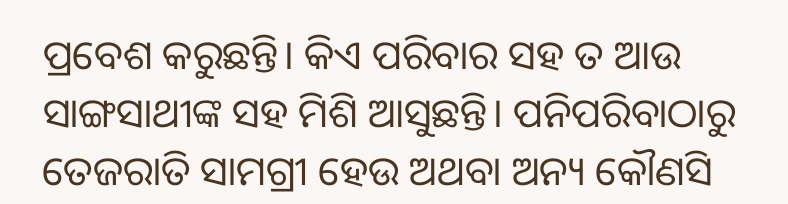ପ୍ରବେଶ କରୁଛନ୍ତି। କିଏ ପରିବାର ସହ ତ ଆଉ ସାଙ୍ଗସାଥୀଙ୍କ ସହ ମିଶି ଆସୁଛନ୍ତି। ପନିପରିବାଠାରୁ ତେଜରାତି ସାମଗ୍ରୀ ହେଉ ଅଥବା ଅନ୍ୟ କୌଣସି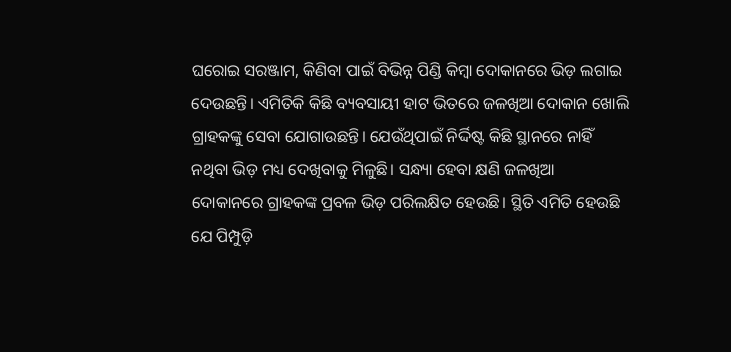ଘରୋଇ ସରଞ୍ଜାମ, କିଣିବା ପାଇଁ ବିଭିନ୍ନ ପିଣ୍ଡି କିମ୍ବା ଦୋକାନରେ ଭିଡ଼ ଲଗାଇ ଦେଉଛନ୍ତି। ଏମିତିକି କିଛି ବ୍ୟବସାୟୀ ହାଟ ଭିତରେ ଜଳଖିଆ ଦୋକାନ ଖୋଲି ଗ୍ରାହକଙ୍କୁ ସେବା ଯୋଗାଉଛନ୍ତି। ଯେଉଁଥିପାଇଁ ନିର୍ଦ୍ଦିଷ୍ଟ କିଛି ସ୍ଥାନରେ ନାହିଁ ନଥିବା ଭିଡ଼ ମଧ୍ୟ ଦେଖିବାକୁ ମିଳୁଛି। ସନ୍ଧ୍ୟା ହେବା କ୍ଷଣି ଜଳଖିଆ ଦୋକାନରେ ଗ୍ରାହକଙ୍କ ପ୍ରବଳ ଭିଡ଼ ପରିଲକ୍ଷିତ ହେଉଛି। ସ୍ଥିତି ଏମିତି ହେଉଛି ଯେ ପିମ୍ପୁଡ଼ି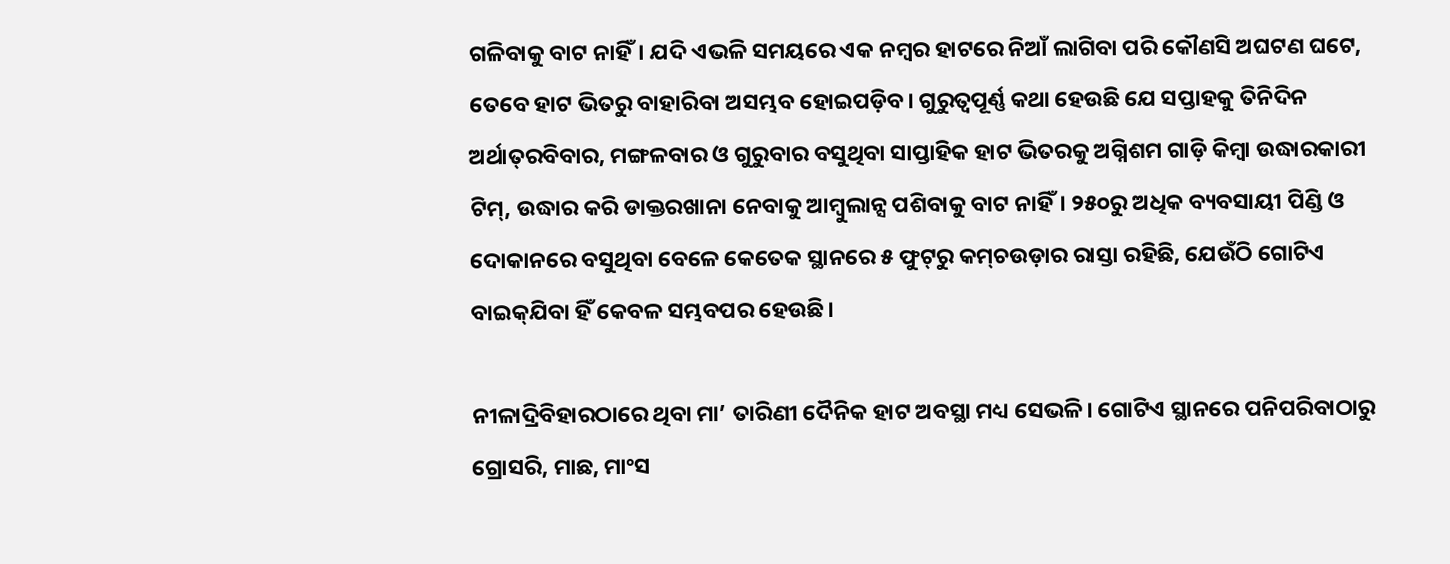ଗଳିବାକୁ ବାଟ ନାହିଁ। ଯଦି ଏଭଳି ସମୟରେ ଏକ ନମ୍ବର ହାଟରେ ନିଆଁ ଲାଗିବା ପରି କୌଣସି ଅଘଟଣ ଘଟେ, ତେବେ ହାଟ ଭିତରୁ ବାହାରିବା ଅସମ୍ଭବ ହୋଇପଡ଼ିବ। ଗୁରୁତ୍ବପୂର୍ଣ୍ଣ କଥା ହେଉଛି ‌ଯେ ସପ୍ତାହକୁ ତିନିଦିନ ଅର୍ଥାତ୍‌ରବିବାର, ମଙ୍ଗଳବାର ଓ ଗୁରୁବାର ବସୁଥିବା ସାପ୍ତାହିକ ହାଟ ଭିତରକୁ ଅଗ୍ନିଶମ ଗାଡ଼ି କିମ୍ବା ଉଦ୍ଧାରକାରୀ ଟିମ୍‌, ଉଦ୍ଧାର କରି ଡାକ୍ତରଖାନା ନେବାକୁ ଆମ୍ବୁଲାନ୍ସ ପଶିବାକୁ ବାଟ ନାହିଁ। ୨୫୦ରୁ ଅଧିକ ବ୍ୟବସାୟୀ ପିଣ୍ଡି ଓ ଦୋକାନରେ ବସୁଥିବା ବେଳେ କେତେକ ସ୍ଥାନରେ ୫ ଫୁଟ୍‌ରୁ କମ୍‌ଚଉଡ଼ାର ରାସ୍ତା ରହିଛି, ଯେଉଁଠି ଗୋଟିଏ ବାଇକ୍‌ଯିବା ହିଁ କେବଳ ସମ୍ଭବପର ହେଉଛି।

ନୀଳାଦ୍ରିବିହାରଠାରେ ଥିବା ମା’ ତାରିଣୀ ଦୈନିକ ହାଟ ଅବସ୍ଥା ମଧ୍ୟ ସେଭଳି। ଗୋଟିଏ ସ୍ଥାନରେ ପନିପରିବାଠାରୁ ଗ୍ରୋସରି, ମାଛ, ମାଂସ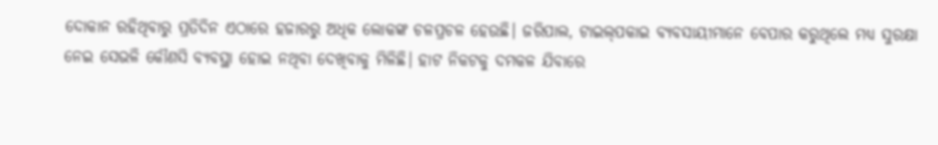ଦୋକାନ ରହିଥିବାରୁ ପ୍ରତିଦିନ ଏଠାରେ ହଜାରରୁ ଅଧିକ ଲୋକଙ୍କ ଚଳପ୍ରଚଳ ହେଉଛି। ଜରିପାଲ, ଟାଇଲ୍‌ପକାଇ ବ୍ୟବସାୟୀମାନେ ବେପାର କରୁଥିଲେ ମଧ୍ୟ ସୁରକ୍ଷା ନେଇ ସେଭଳି କୌଣସି ବ୍ୟବସ୍ଥା ହୋଇ ନଥିବା ଦେଖିବାକୁ ମିଳିଛି। ହାଟ ନିକଟକୁ ଦମକଳ ଯିବାରେ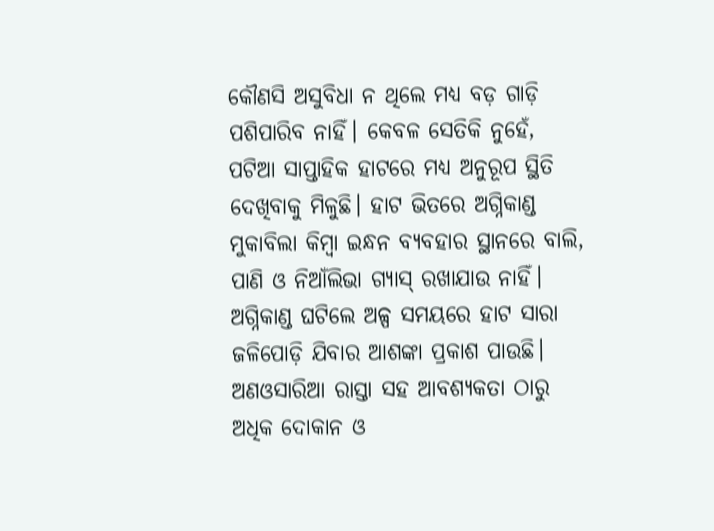କୌଣସି ଅସୁବିଧା ନ ଥିଲେ ମଧ୍ୟ ବଡ଼ ଗାଡ଼ି ପଶିପାରିବ ନାହିଁ। କେବଳ ସେତିକି ନୁହେଁ, ପଟିଆ ସାପ୍ତାହିକ ହାଟରେ ମଧ୍ୟ ଅନୁରୂପ ସ୍ଥିତି ଦେଖିବାକୁ ମିଳୁଛି। ହାଟ ଭିତରେ ଅଗ୍ନିକାଣ୍ଡ ମୁକାବିଲା କିମ୍ବା ଇନ୍ଧନ ବ୍ୟବହାର ସ୍ଥାନରେ ବାଲି, ପାଣି ଓ ନିଆଁଲିଭା ଗ୍ୟାସ୍ ରଖାଯାଉ ନାହିଁ। ଅଗ୍ନିକାଣ୍ଡ ଘଟିଲେ ଅଳ୍ପ ସମୟରେ ହାଟ ସାରା ଜଳିପୋଡ଼ି ଯିବାର ଆଶଙ୍କା ପ୍ରକାଶ ପାଉଛି। ଅଣଓସାରିଆ ରାସ୍ତା ସହ ଆବଶ୍ୟକତା ଠାରୁ ଅଧିକ ଦୋକାନ ଓ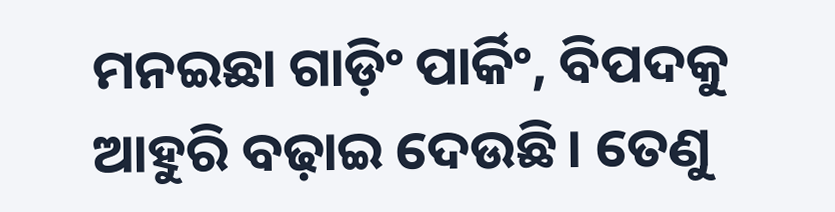ମନଇଛା ଗାଡ଼ିଂ ପାର୍କିଂ, ବିପଦକୁ ଆହୁରି ବଢ଼ାଇ ଦେଉଛି। ତେଣୁ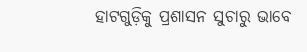ହାଟଗୁଡ଼ିକୁ ପ୍ରଶାସନ ସୁଚାରୁ ଭାବେ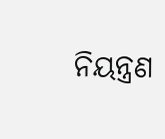ନିୟନ୍ତ୍ରଣ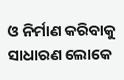ଓ ନିର୍ମାଣ କରିବାକୁ ସାଧାରଣ ଲୋକେ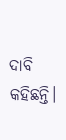ଦାବି କହିଛନ୍ତି।